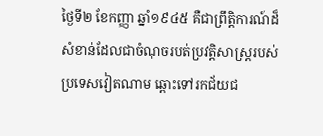ថ្ងៃទី២ ខែកញ្ញា ឆ្នាំ១៩៤៥ គឺជាព្រឹត្តិការណ៍ដ៏សំខាន់ដែលជាចំណុចរបត់ប្រវត្តិសាស្ត្ររបស់ប្រទេសវៀតណាម ឆ្ពោះទៅរកជ័យជ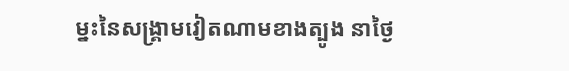ម្នះនៃសង្គ្រាមវៀតណាមខាងត្បូង នាថ្ងៃ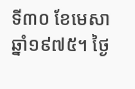ទី៣០ ខែមេសា ឆ្នាំ១៩៧៥។ ថ្ងៃ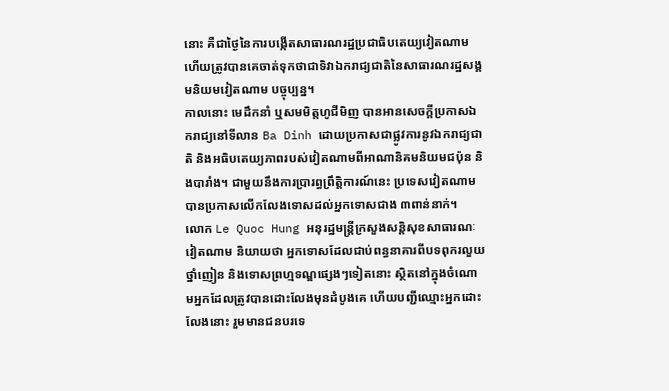នោះ គឺជាថ្ងៃនៃការបង្កើតសាធារណរដ្ឋប្រជាធិបតេយ្យវៀតណាម ហើយត្រូវបានគេចាត់ទុកថាជាទិវាឯករាជ្យជាតិនៃសាធារណរដ្ឋសង្គមនិយមវៀតណាម បច្ចុប្បន្ន។
កាលនោះ មេដឹកនាំ ឬសមមិត្តហូជីមិញ បានអានសេចក្តីប្រកាសឯករាជ្យនៅទីលាន Ba Dinh ដោយប្រកាសជាផ្លូវការនូវឯករាជ្យជាតិ និងអធិបតេយ្យភាពរបស់វៀតណាមពីអាណានិគមនិយមជប៉ុន និងបារាំង។ ជាមួយនឹងការប្រារព្ធព្រឹត្តិការណ៍នេះ ប្រទេសវៀតណាម បានប្រកាសលើកលែងទោសដល់អ្នកទោសជាង ៣ពាន់នាក់។
លោក Le Quoc Hung អនុរដ្ឋមន្ត្រីក្រសួងសន្តិសុខសាធារណៈវៀតណាម និយាយថា អ្នកទោសដែលជាប់ពន្ធនាគារពីបទពុករលួយ ថ្នាំញៀន និងទោសព្រហ្មទណ្ឌផ្សេងៗទៀតនោះ ស្ថិតនៅក្នុងចំណោមអ្នកដែលត្រូវបានដោះលែងមុនដំបូងគេ ហើយបញ្ជីឈ្មោះអ្នកដោះលែងនោះ រួមមានជនបរទេ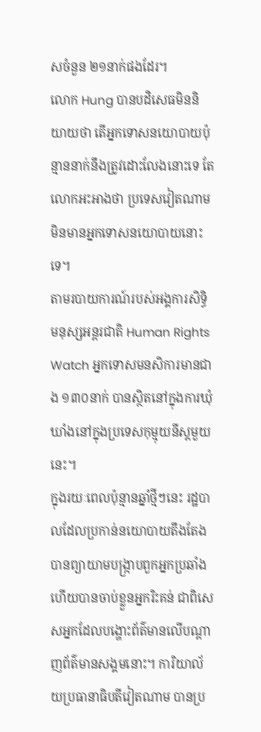សចំនួន ២១នាក់ផងដែរ។
លោក Hung បានបដិសេធមិននិយាយថា តើអ្នកទោសនយោបាយប៉ុន្មាននាក់នឹងត្រូវដោះលែងនោះទេ តែលោកអះអាងថា ប្រទេសវៀតណាមមិនមានអ្នកទោសនយោបាយនោះទេ។
តាមរបាយការណ៍របស់អង្គការសិទ្ធិមនុស្សអន្តរជាតិ Human Rights Watch អ្នកទោសមនសិការមានជាង ១៣០នាក់ បានស្ថិតនៅក្នុងការឃុំឃាំងនៅក្នុងប្រទេសកុម្មុយនីស្តមួយនេះ។
ក្នុងរយៈពេលប៉ុន្មានឆ្នាំថ្មីៗនេះ រដ្ឋបាលដែលប្រកាន់នយោបាយតឹងតែង បានព្យាយាមបង្ក្រាបពួកអ្នកប្រឆាំង ហើយបានចាប់ខ្លួនអ្នករិះគន់ ជាពិសេសអ្នកដែលបង្ហោះព័ត៌មានលើបណ្ដាញព័ត៌មានសង្គមនោះ។ ការិយាល័យប្រធានាធិបតីវៀតណាម បានប្រ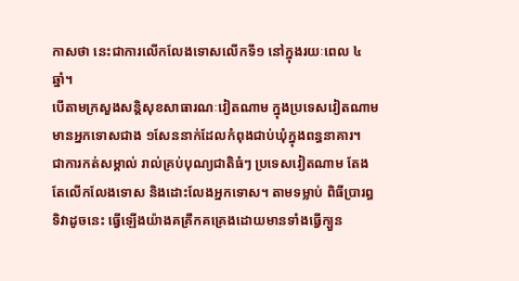កាសថា នេះជាការលើកលែងទោសលើកទី១ នៅក្នុងរយៈពេល ៤ឆ្នាំ។
បើតាមក្រសួងសន្តិសុខសាធារណៈវៀតណាម ក្នុងប្រទេសវៀតណាម មានអ្នកទោសជាង ១សែននាក់ដែលកំពុងជាប់ឃុំក្នុងពន្ធនាគារ។
ជាការកត់សម្គាល់ រាល់គ្រប់បុណ្យជាតិធំៗ ប្រទេសវៀតណាម តែងតែលើកលែងទោស និងដោះលែងអ្នកទោស។ តាមទម្លាប់ ពិធីបា្ររព្ធទិវាដូចនេះ ធ្វើឡើងយ៉ាងគគ្រឹកគគ្រេងដោយមានទាំងធ្វើក្បួន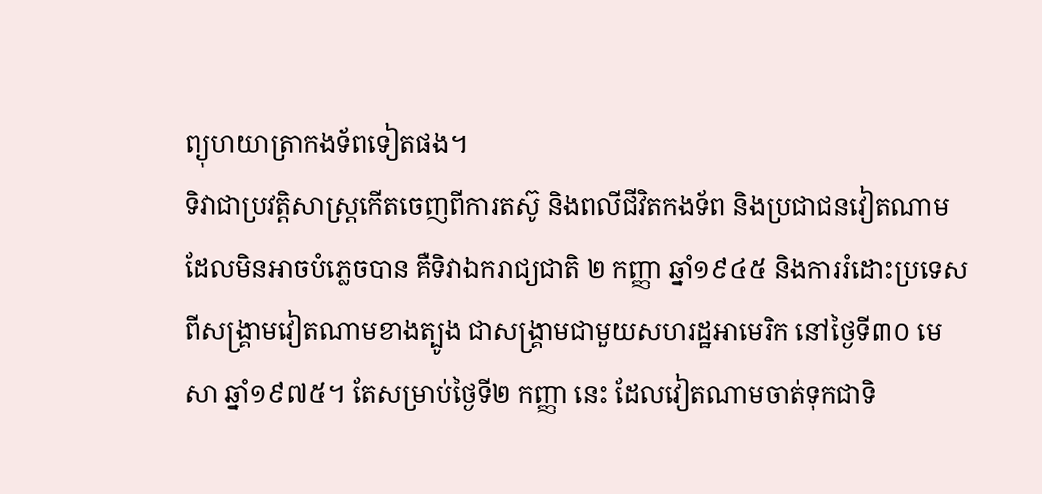ព្យុហយាត្រាកងទ័ពទៀតផង។
ទិវាជាប្រវត្តិសាស្ត្រកើតចេញពីការតស៊ូ និងពលីជីវិតកងទ័ព និងប្រជាជនវៀតណាម ដែលមិនអាចបំភ្លេចបាន គឺទិវាឯករាជ្យជាតិ ២ កញ្ញា ឆ្នាំ១៩៤៥ និងការរំដោះប្រទេសពីសង្គ្រាមវៀតណាមខាងត្បូង ជាសង្គ្រាមជាមួយសហរដ្ឋអាមេរិក នៅថ្ងៃទី៣០ មេសា ឆ្នាំ១៩៧៥។ តែសម្រាប់ថ្ងៃទី២ កញ្ញា នេះ ដែលវៀតណាមចាត់ទុកជាទិ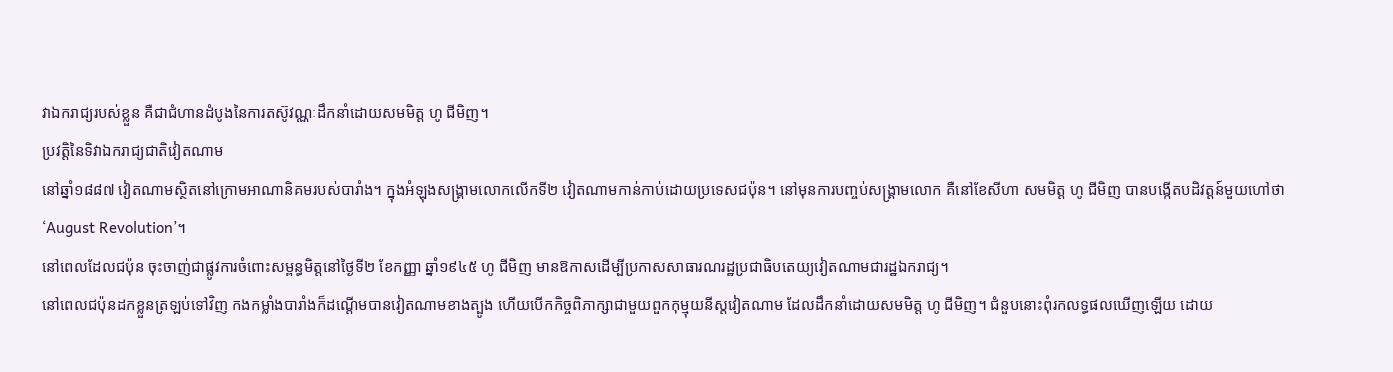វាឯករាជ្យរបស់ខ្លួន គឺជាជំហានដំបូងនៃការតស៊ូវណ្ណៈដឹកនាំដោយសមមិត្ត ហូ ជីមិញ។
ប្រវត្តិនៃទិវាឯករាជ្យជាតិវៀតណាម
នៅឆ្នាំ១៨៨៧ វៀតណាមស្ថិតនៅក្រោមអាណានិគមរបស់បារាំង។ ក្នុងអំឡុងសង្គ្រាមលោកលើកទី២ វៀតណាមកាន់កាប់ដោយប្រទេសជប៉ុន។ នៅមុនការបញ្ចប់សង្គ្រាមលោក គឺនៅខែសីហា សមមិត្ត ហូ ជីមិញ បានបង្កើតបដិវត្តន៍មួយហៅថា ‘August Revolution’។
នៅពេលដែលជប៉ុន ចុះចាញ់ជាផ្លូវការចំពោះសម្ពន្ធមិត្តនៅថ្ងៃទី២ ខែកញ្ញា ឆ្នាំ១៩៤៥ ហូ ជីមិញ មានឱកាសដើម្បីប្រកាសសាធារណរដ្ឋប្រជាធិបតេយ្យវៀតណាមជារដ្ឋឯករាជ្យ។
នៅពេលជប៉ុនដកខ្លួនត្រឡប់ទៅវិញ កងកម្លាំងបារាំងក៏ដណ្តើមបានវៀតណាមខាងត្បូង ហើយបើកកិច្ចពិភាក្សាជាមួយពួកកុម្មុយនីស្តវៀតណាម ដែលដឹកនាំដោយសមមិត្ត ហូ ជីមិញ។ ជំនួបនោះពុំរកលទ្ធផលឃើញឡើយ ដោយ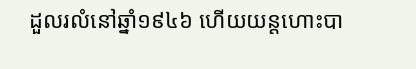ដួលរលំនៅឆ្នាំ១៩៤៦ ហើយយន្តហោះបា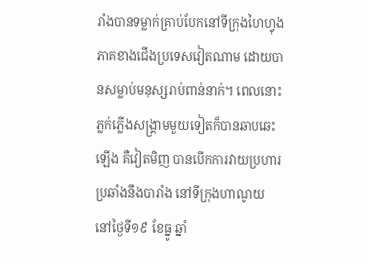រាំងបានទម្លាក់គ្រាប់បែកនៅទីក្រុងហៃហ្វុង ភាគខាងជើងប្រទេសវៀតណាម ដោយបានសម្លាប់មនុស្សរាប់ពាន់នាក់។ ពេលនោះ ភ្លក់ភ្លើងសង្គ្រាមមួយទៀតក៏បានឆាបឆេះឡើង គឺវៀតមិញ បានបើកការវាយប្រហារប្រឆាំងនឹងបារាំង នៅទីក្រុងហាណូយ នៅថ្ងៃទី១៩ ខែធ្នូ ឆ្នាំ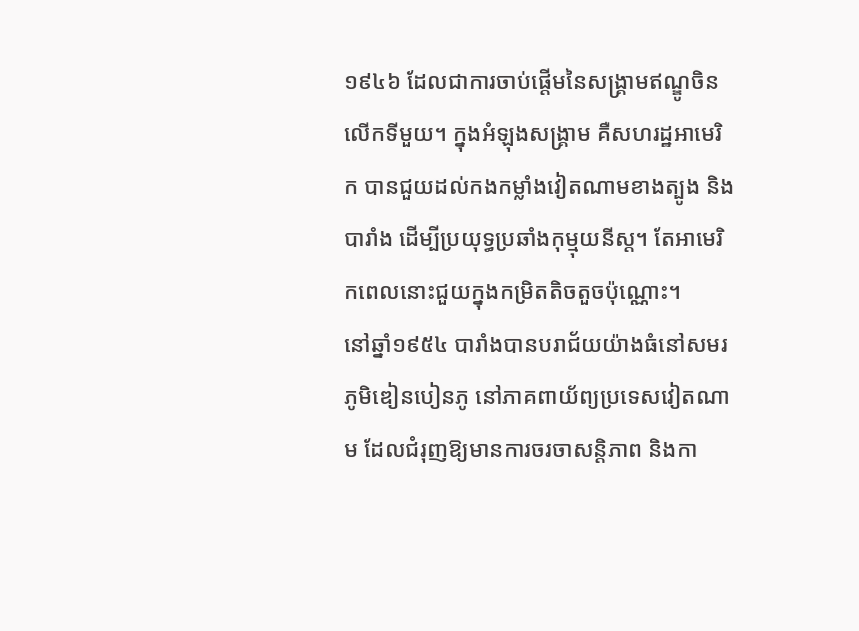១៩៤៦ ដែលជាការចាប់ផ្តើមនៃសង្គ្រាមឥណ្ឌូចិនលើកទីមួយ។ ក្នុងអំឡុងសង្គ្រាម គឺសហរដ្ឋអាមេរិក បានជួយដល់កងកម្លាំងវៀតណាមខាងត្បូង និងបារាំង ដើម្បីប្រយុទ្ធប្រឆាំងកុម្មុយនីស្ត។ តែអាមេរិកពេលនោះជួយក្នុងកម្រិតតិចតួចប៉ុណ្ណោះ។
នៅឆ្នាំ១៩៥៤ បារាំងបានបរាជ័យយ៉ាងធំនៅសមរភូមិឌៀនបៀនភូ នៅភាគពាយ័ព្យប្រទេសវៀតណាម ដែលជំរុញឱ្យមានការចរចាសន្តិភាព និងកា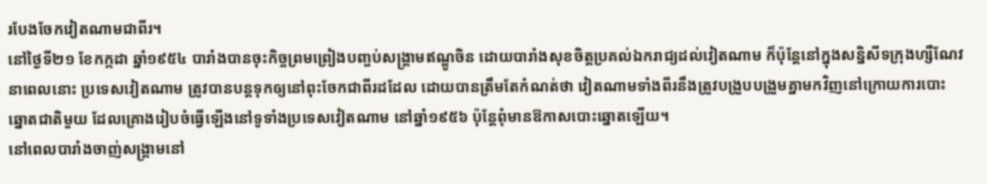របែងចែកវៀតណាមជាពីរ។
នៅថ្ងៃទី២១ ខែកក្កដា ឆ្នាំ១៩៥៤ បារាំងបានចុះកិច្ចព្រមព្រៀងបញ្ចប់សង្គ្រាមឥណ្ឌូចិន ដោយបារាំងសុខចិត្តប្រគល់ឯករាជ្យដល់វៀតណាម ក៏ប៉ុន្តែនៅក្នុងសន្និសីទក្រុងហ្សឺណែវ នាពេលនោះ ប្រទេសវៀតណាម ត្រូវបានបន្តទុកឲ្យនៅពុះចែកជាពីរដដែល ដោយបានត្រឹមតែកំណត់ថា វៀតណាមទាំងពីរនឹងត្រូវបង្រួបបង្រួមគ្នាមកវិញនៅក្រោយការបោះឆ្នោតជាតិមួយ ដែលគ្រោងរៀបចំធ្វើឡើងនៅទូទាំងប្រទេសវៀតណាម នៅឆ្នាំ១៩៥៦ ប៉ុន្តែពុំមានឱកាសបោះឆ្នោតឡើយ។
នៅពេលបារាំងចាញ់សង្គ្រាមនៅ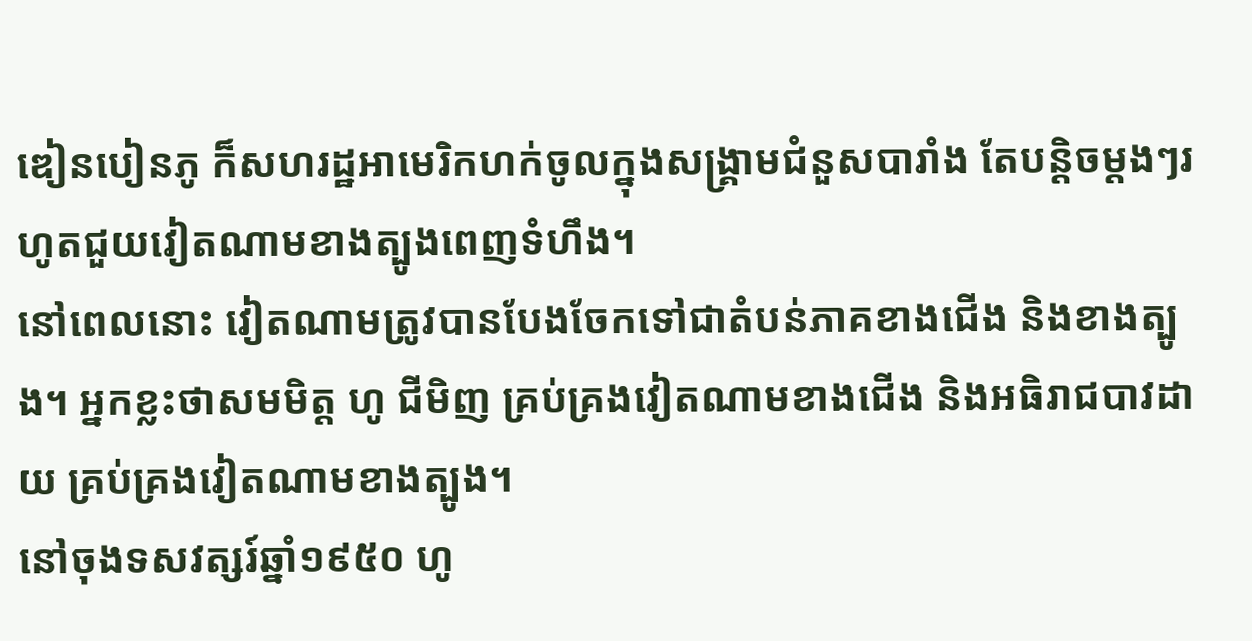ឌៀនបៀនភូ ក៏សហរដ្ឋអាមេរិកហក់ចូលក្នុងសង្គ្រាមជំនួសបារាំង តែបន្តិចម្ដងៗរហូតជួយវៀតណាមខាងត្បូងពេញទំហឹង។
នៅពេលនោះ វៀតណាមត្រូវបានបែងចែកទៅជាតំបន់ភាគខាងជើង និងខាងត្បូង។ អ្នកខ្លះថាសមមិត្ត ហូ ជីមិញ គ្រប់គ្រងវៀតណាមខាងជើង និងអធិរាជបាវដាយ គ្រប់គ្រងវៀតណាមខាងត្បូង។
នៅចុងទសវត្សរ៍ឆ្នាំ១៩៥០ ហូ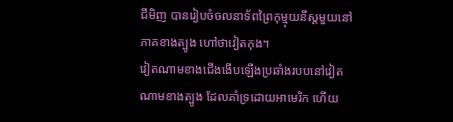ជីមិញ បានរៀបចំចលនាទ័ពព្រៃកុម្មុយនីស្តមួយនៅភាគខាងត្បូង ហៅថាវៀតកុង។
វៀតណាមខាងជើងងើបឡើងប្រឆាំងរបបនៅវៀតណាមខាងត្បូង ដែលគាំទ្រដោយអាមេរិក ហើយ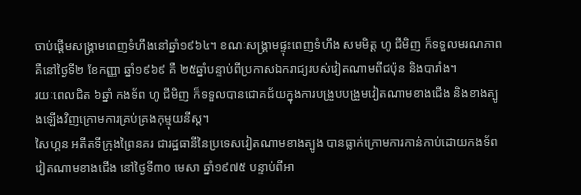ចាប់ផ្តើមសង្គ្រាមពេញទំហឹងនៅឆ្នាំ១៩៦៤។ ខណៈសង្គ្រាមផ្ទុះពេញទំហឹង សមមិត្ត ហូ ជីមិញ ក៏ទទួលមរណភាព គឺនៅថ្ងៃទី២ ខែកញ្ញា ឆ្នាំ១៩៦៩ គឺ ២៥ឆ្នាំបន្ទាប់ពីប្រកាសឯករាជ្យរបស់វៀតណាមពីជប៉ុន និងបារាំង។
រយៈពេលជិត ៦ឆ្នាំ កងទ័ព ហូ ជីមិញ ក៏ទទួលបានជោគជ័យក្នុងការបង្រួបបង្រួមវៀតណាមខាងជើង និងខាងត្បូងឡើងវិញក្រោមការគ្រប់គ្រងកុម្មុយនីស្ត។
សៃហ្គន អតីតទីក្រុងព្រៃនគរ ជារដ្ឋធានីនៃប្រទេសវៀតណាមខាងត្បូង បានធ្លាក់ក្រោមការកាន់កាប់ដោយកងទ័ពវៀតណាមខាងជើង នៅថ្ងៃទី៣០ មេសា ឆ្នាំ១៩៧៥ បន្ទាប់ពីអា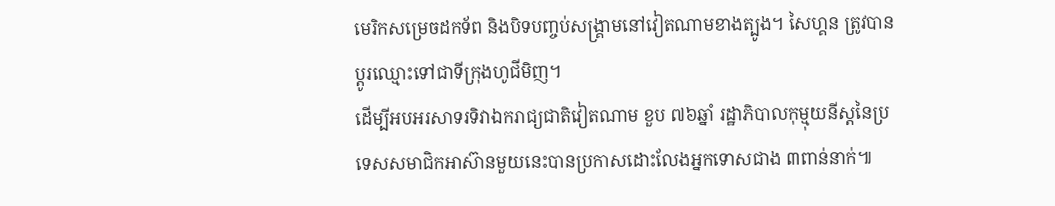មេរិកសម្រេចដកទ័ព និងបិទបញ្ចប់សង្គ្រាមនៅវៀតណាមខាងត្បូង។ សៃហ្គន ត្រូវបានប្តូរឈ្មោះទៅជាទីក្រុងហូជីមិញ។
ដើម្បីអបអរសាទរទិវាឯករាជ្យជាតិវៀតណាម ខួប ៧៦ឆ្នាំ រដ្ឋាភិបាលកុម្មុយនីស្តនៃប្រទេសសមាជិកអាស៊ានមួយនេះបានប្រកាសដោះលែងអ្នកទោសជាង ៣ពាន់នាក់៕